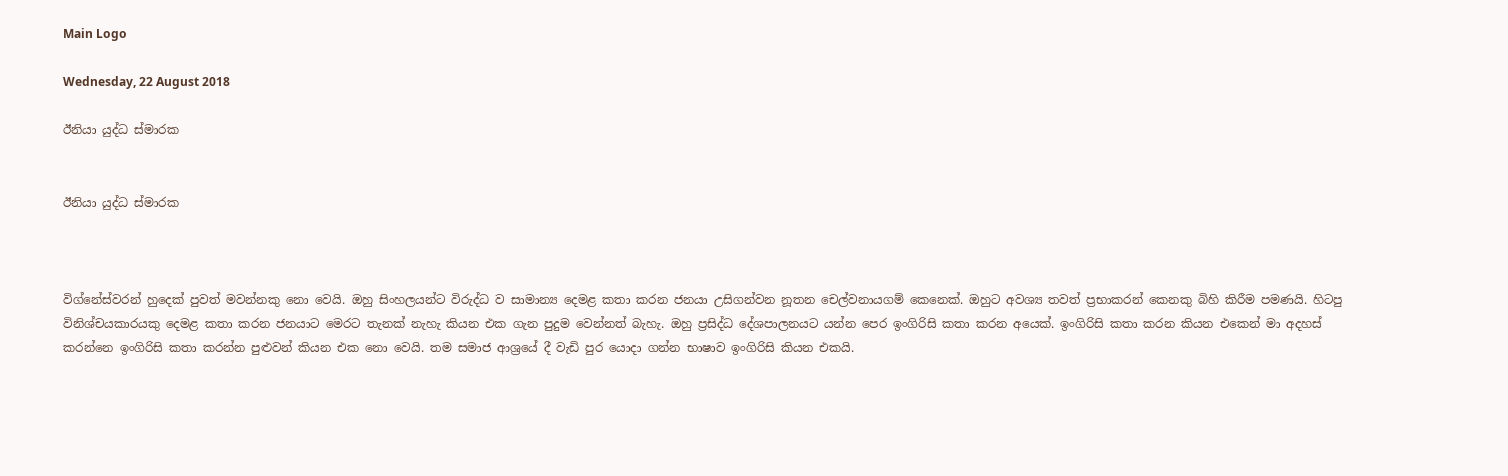Main Logo

Wednesday, 22 August 2018

ඊනියා යුද්ධ ස්මාරක


ඊනියා යුද්ධ ස්මාරක



විග්නේස්වරන් හුදෙක් පුවත් මවන්නකු නො වෙයි. ඔහු සිංහලයන්ට විරුද්ධ ව සාමාන්‍ය දෙමළ කතා කරන ජනයා උසිගන්වන නූතන චෙල්වනායගම් කෙනෙක්. ඔහුට අවශ්‍ය තවත් ප්‍රභාකරන් කෙනකු බිහි කිරීම පමණයි. හිටපු විනිශ්චයකාරයකු දෙමළ කතා කරන ජනයාට මෙරට තැනක් නැහැ කියන එක ගැන පුදුම වෙන්නත් බැහැ. ඔහු ප්‍රසිද්ධ දේශපාලනයට යන්න පෙර ඉංගිරිසි කතා කරන අයෙක්. ඉංගිරිසි කතා කරන කියන එකෙන් මා අදහස් කරන්නෙ ඉංගිරිසි කතා කරන්න පුළුවන් කියන එක නො වෙයි. තම සමාජ ආශ්‍රයේ දී වැඩි පුර යොදා ගන්න භාෂාව ඉංගිරිසි කියන එකයි.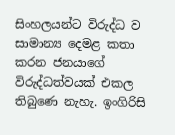සිංහලයන්ට විරුද්ධ ව සාමාන්‍ය දෙමළ කතා කරන ජනයාගේ විරුද්ධත්වයක් එකල තිබුණෙ නැහැ. ඉංගිරිසි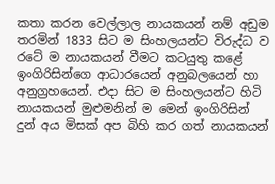කතා කරන වෙල්ලාල නායකයන් නම් අඩුම තරමින් 1833 සිට ම සිංහලයන්ට විරුද්ධ ව රටේ ම නායකයන් වීමට කටයුතු කළේ ඉංගිරිසින්ගෙ ආධාරයෙන් අනුබලයෙන් හා අනුග්‍රහයෙන්. එදා සිට ම සිංහලයන්ට හිටි නායකයන් මුළුමනින් ම මෙන් ඉංගිරිසින් දුන් අය මිසක් අප බිහි කර ගත් නායකයන්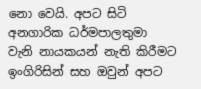නො වෙයි. අපට සිටි අනගාරික ධර්මපාලතුමා වැනි නායකයන් නැති කිරීමට ඉංගිරිසින් සහ ඔවුන් අපට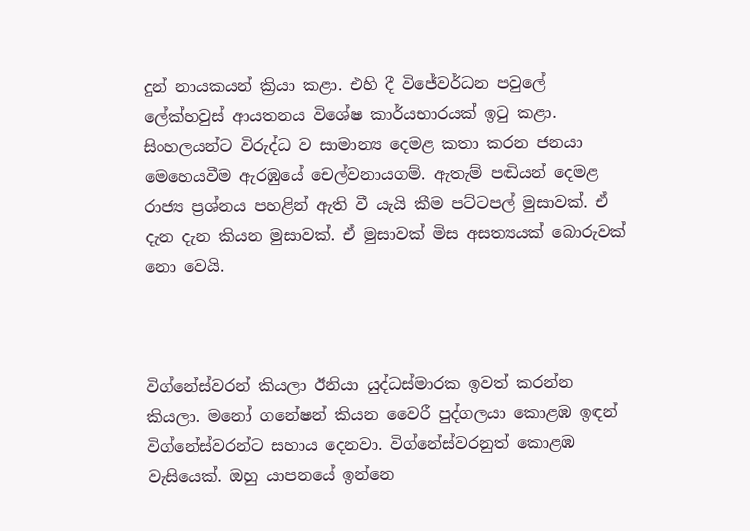දුන් නායකයන් ක්‍රියා කළා. එහි දී විජේවර්ධන පවුලේ ලේක්හවුස් ආයතනය විශේෂ කාර්යභාරයක් ඉටු කළා. සිංහලයන්ට විරුද්ධ ව සාමාන්‍ය දෙමළ කතා කරන ජනයා මෙහෙයවීම ඇරඹුයේ චෙල්වනායගම්. ඇතැම් පඬියන් දෙමළ රාජ්‍ය ප්‍රශ්නය පහළින් ඇති වී යැයි කීම පට්ටපල් මුසාවක්. ඒ දැන දැන කියන මුසාවක්. ඒ මුසාවක් මිස අසත්‍යයක් බොරුවක් නො වෙයි.



විග්නේස්වරන් කියලා ඊනියා යුද්ධස්මාරක ඉවත් කරන්න කියලා. මනෝ ගනේෂන් කියන වෛරී පුද්ගලයා කොළඹ ඉඳන් විග්නේස්වරන්ට සහාය දෙනවා. විග්නේස්වරනුත් කොළඹ වැසියෙක්. ඔහු යාපනයේ ඉන්නෙ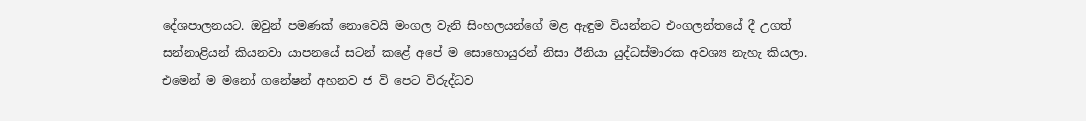දේශපාලනයට. ඔවුන් පමණක් නොවෙයි මංගල වැනි සිංහලයන්ගේ මළ ඇඳුම වියන්නට එංගලන්තයේ දී උගත් සන්නාළියන් කියනවා යාපනයේ සටන් කළේ අපේ ම සොහොයුරන් නිසා ඊනියා යුද්ධස්මාරක අවශ්‍ය නැහැ කියලා. එමෙන් ම මනෝ ගනේෂන් අහනව ජ වි පෙට විරුද්ධව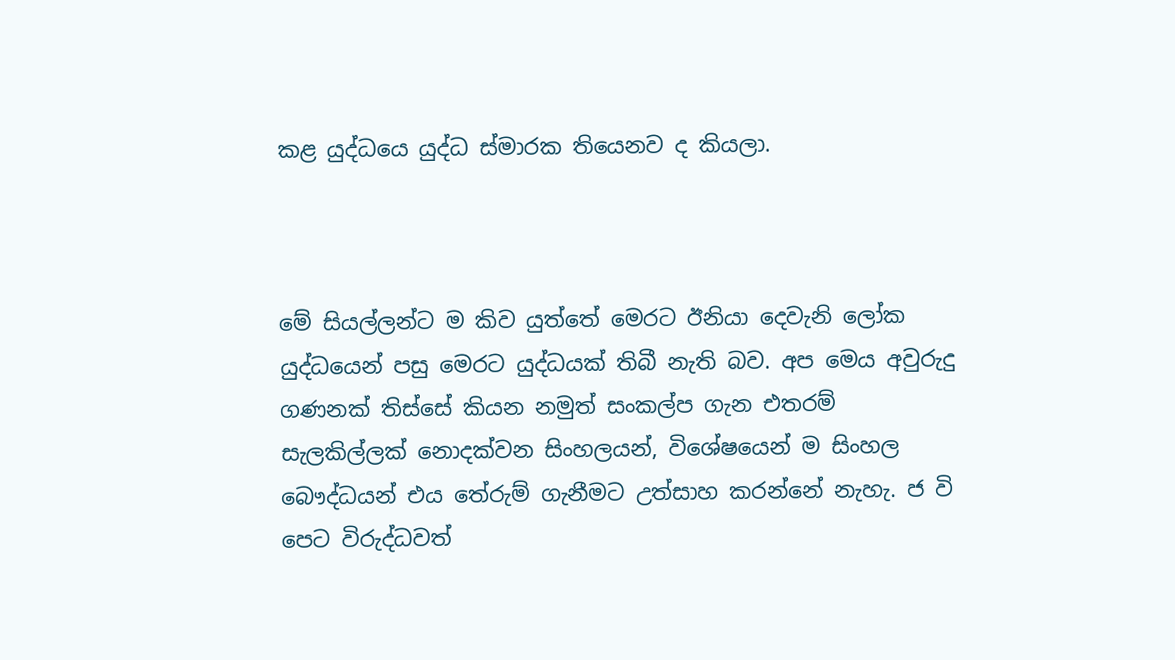කළ යුද්ධයෙ යුද්ධ ස්මාරක තියෙනව ද කියලා.



මේ සියල්ලන්ට ම කිව යුත්තේ මෙරට ඊනියා දෙවැනි ලෝක යුද්ධයෙන් පසු මෙරට යුද්ධයක් තිබී නැති බව. අප මෙය අවුරුදු ගණනක් තිස්සේ කියන නමුත් සංකල්ප ගැන එතරම් සැලකිල්ලක් නොදක්වන සිංහලයන්, විශේෂයෙන් ම සිංහල බෞද්ධයන් එය තේරුම් ගැනීමට උත්සාහ කරන්නේ නැහැ. ජ වි පෙට විරුද්ධවත්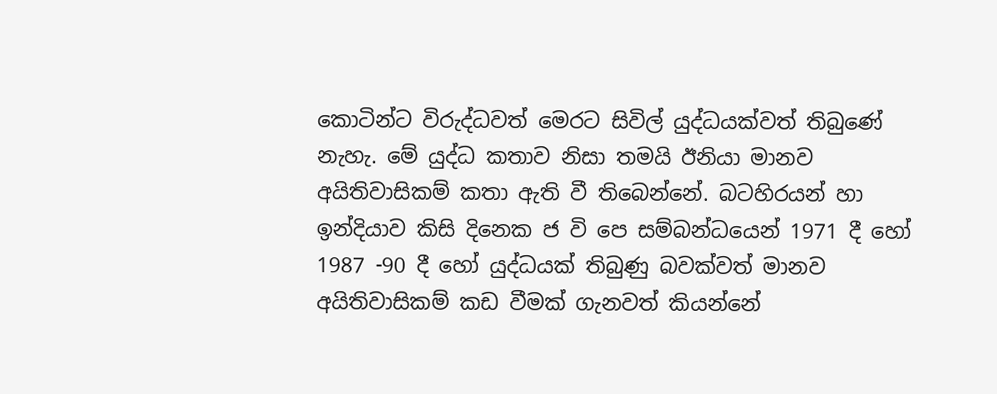කොටින්ට විරුද්ධවත් මෙරට සිවිල් යුද්ධයක්වත් තිබුණේ නැහැ. මේ යුද්ධ කතාව නිසා තමයි ඊනියා මානව අයිතිවාසිකම් කතා ඇති වී තිබෙන්නේ. බටහිරයන් හා ඉන්දියාව කිසි දිනෙක ජ වි පෙ සම්බන්ධයෙන් 1971 දී හෝ 1987 -90 දී හෝ යුද්ධයක් තිබුණු බවක්වත් මානව අයිතිවාසිකම් කඩ වීමක් ගැනවත් කියන්නේ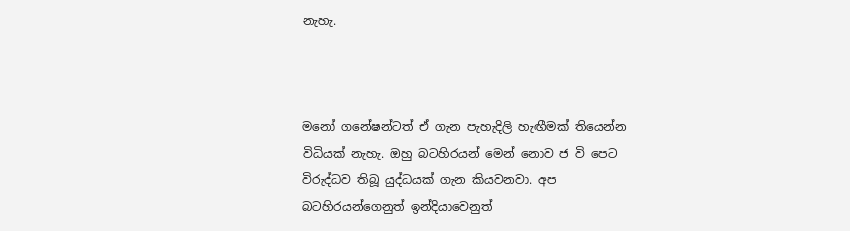නැහැ.



මනෝ ගනේෂන්ටත් ඒ ගැන පැහැදිලි හැඟීමක් තියෙන්න විධියක් නැහැ. ඔහු බටහිරයන් මෙන් නොව ජ වි පෙට විරුද්ධව තිබූ යුද්ධයක් ගැන කියවනවා. අප බටහිරයන්ගෙනුත් ඉන්දියාවෙනුත්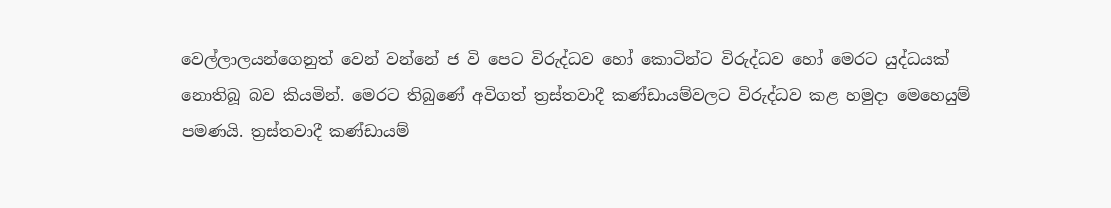වෙල්ලාලයන්ගෙනුත් වෙන් වන්නේ ජ වි පෙට විරුද්ධව හෝ කොටින්ට විරුද්ධව හෝ මෙරට යුද්ධයක් නොතිබූ බව කියමින්. මෙරට තිබුණේ අවිගත් ත්‍රස්තවාදී කණ්ඩායම්වලට විරුද්ධව කළ හමුදා මෙහෙයුම් පමණයි. ත්‍රස්තවාදී කණ්ඩායම්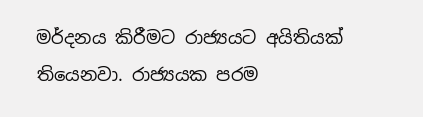මර්දනය කිරීමට රාජ්‍යයට අයිතියක් තියෙනවා. රාජ්‍යයක පරම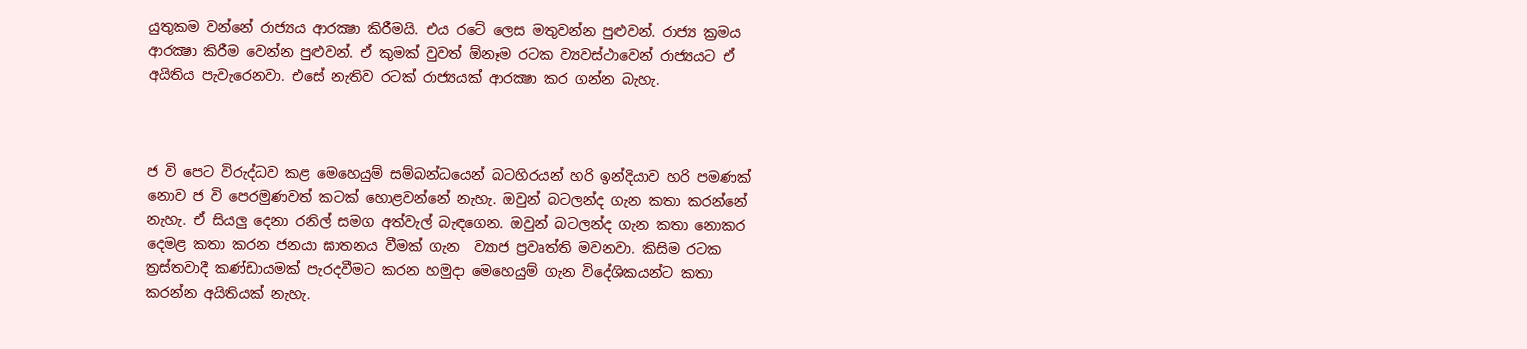යුතුකම වන්නේ රාජ්‍යය ආරක්‍ෂා කිරීමයි. එය රටේ ලෙස මතුවන්න පුළුවන්. රාජ්‍ය ක්‍රමය ආරක්‍ෂා කිරීම වෙන්න පුළුවන්. ඒ කුමක් වුවත් ඕනෑම රටක ව්‍යවස්ථාවෙන් රාජ්‍යයට ඒ අයිතිය පැවැරෙනවා. එසේ නැතිව රටක් රාජ්‍යයක් ආරක්‍ෂා කර ගන්න බැහැ.



ජ වි පෙට විරුද්ධව කළ මෙහෙයුම් සම්බන්ධයෙන් බටහිරයන් හරි ඉන්දියාව හරි පමණක් නොව ජ වි පෙරමුණවත් කටක් හොළවන්නේ නැහැ. ඔවුන් බටලන්ද ගැන කතා කරන්නේ නැහැ. ඒ සියලු දෙනා රනිල් සමග අත්වැල් බැඳගෙන. ඔවුන් බටලන්ද ගැන කතා නොකර  දෙමළ කතා කරන ජනයා ඝාතනය වීමක් ගැන  ව්‍යාජ ප්‍රවෘත්ති මවනවා. කිසිම රටක ත්‍රස්තවාදී කණ්ඩායමක් පැරදවීමට කරන හමුදා මෙහෙයුම් ගැන විදේශිකයන්ට කතා කරන්න අයිතියක් නැහැ.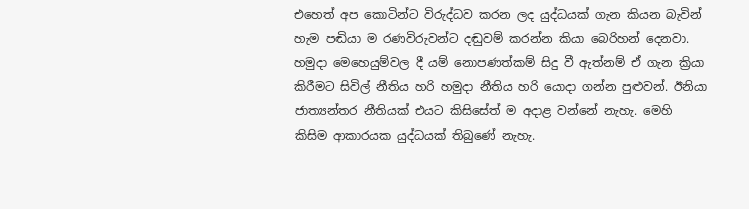එහෙත් අප කොටින්ට විරුද්ධව කරන ලද යුද්ධයක් ගැන කියන බැවින් හැම පඬියා ම රණවිරුවන්ට දඬුවම් කරන්න කියා බෙරිහන් දෙනවා. හමුදා මෙහෙයුම්වල දී යම් නොපණත්කම් සිදු වී ඇත්නම් ඒ ගැන ක්‍රියා කිරීමට සිවිල් නීතිය හරි හමුදා නීතිය හරි යොදා ගන්න පුළුවන්. ඊනියා ජාත්‍යන්තර නීතියක් එයට කිසිසේත් ම අදාළ වන්නේ නැහැ. මෙහි කිසිම ආකාරයක යුද්ධයක් තිබුණේ නැහැ.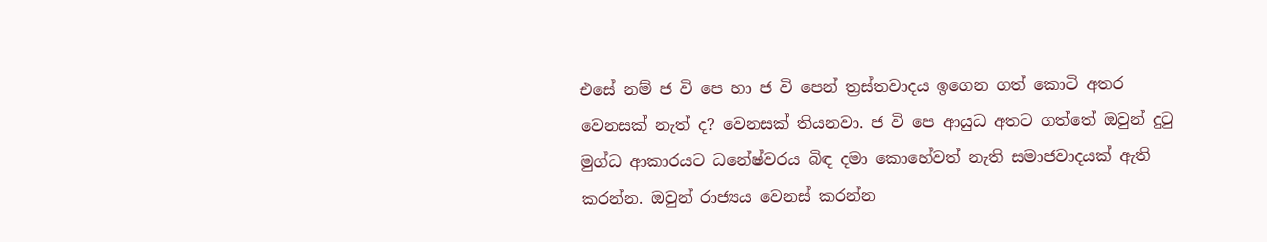එසේ නම් ජ වි පෙ හා ජ වි පෙන් ත්‍රස්තවාදය ඉගෙන ගත් කොටි අතර වෙනසක් නැත් ද? වෙනසක් තියනවා. ජ වි පෙ ආයුධ අතට ගත්තේ ඔවුන් දුටු මුග්ධ ආකාරයට ධනේෂ්වරය බිඳ දමා කොහේවත් නැති සමාජවාදයක් ඇති කරන්න. ඔවුන් රාජ්‍යය වෙනස් කරන්න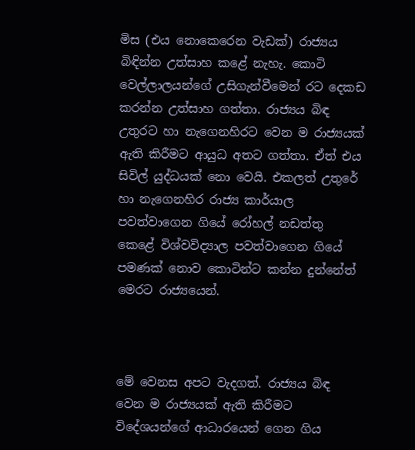මිස (එය නොකෙරෙන වැඩක්) රාජ්‍යය බිඳින්න උත්සාහ කළේ නැහැ. කොටි වෙල්ලාලයන්ගේ උසිගැන්වීමෙන් රට දෙකඩ කරන්න උත්සාහ ගත්තා. රාජ්‍යය බිඳ උතුරට හා නැගෙනහිරට වෙන ම රාජ්‍යයක් ඇති කිරීමට ආයුධ අතට ගත්තා. ඒත් එය සිවිල් යුද්ධයක් නො වෙයි. එකලත් උතුරේ හා නැගෙනහිර රාජ්‍ය කාර්යාල පවත්වාගෙන ගියේ රෝහල් නඩත්තු කෙළේ විශ්වවිද්‍යාල පවත්වාගෙන ගියේ පමණක් නොව කොටින්ට කන්න දුන්නේත් මෙරට රාජ්‍යයෙන්.



මේ වෙනස අපට වැදගත්. රාජ්‍යය බිඳ වෙන ම රාජ්‍යයක් ඇති කිරීමට විදේශයන්ගේ ආධාරයෙන් ගෙන ගිය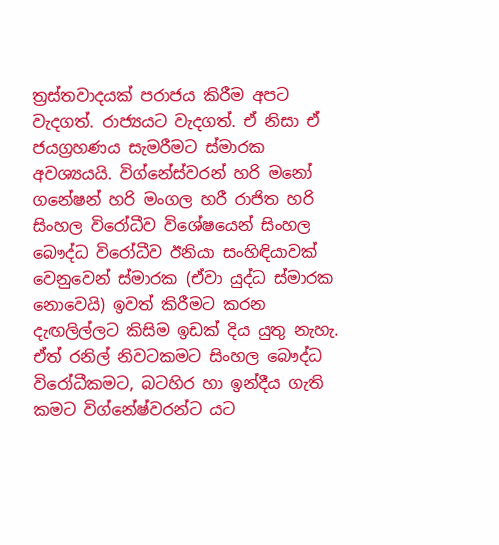ත්‍රස්තවාදයක් පරාජය කිරීම අපට වැදගත්. රාජ්‍යයට වැදගත්. ඒ නිසා ඒ ජයග්‍රහණය සැමරීමට ස්මාරක අවශ්‍යයයි. විග්නේස්වරන් හරි මනෝ ගනේෂන් හරි මංගල හරී රාජිත හරි සිංහල විරෝධීව විශේෂයෙන් සිංහල බෞද්ධ විරෝධීව ඊනියා සංහිඳියාවක් වෙනුවෙන් ස්මාරක (ඒවා යුද්ධ ස්මාරක නොවෙයි) ඉවත් කිරීමට කරන දැඟලිල්ලට කිසිම ඉඩක් දිය යුතු නැහැ. ඒත් රනිල් නිවටකමට සිංහල බෞද්ධ විරෝධීකමට, බටහිර හා ඉන්දීය ගැති කමට විග්නේෂ්වරන්ට යට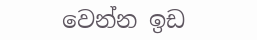වෙන්න ඉඩ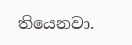තියෙනවා.